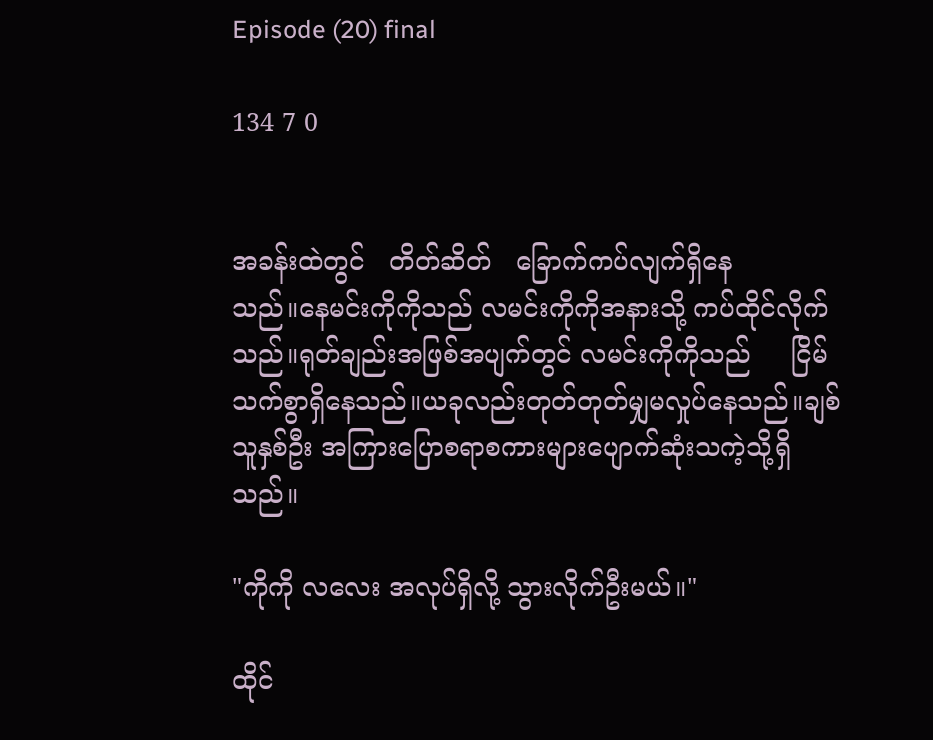Episode (20) final

134 7 0


အခန်းထဲတွင်   တိတ်ဆိတ်   ခြောက်ကပ်လျက်ရှိနေ
သည်။နေမင်းကိုကိုသည် လမင်းကိုကိုအနားသို့ ကပ်ထိုင်လိုက်သည်။ရုတ်ချည်းအဖြစ်အပျက်တွင် လမင်းကိုကိုသည်     ငြိမ်သက်စွာရှိနေသည်။ယခုလည်းတုတ်တုတ်မျှမလှုပ်နေသည်။ချစ်သူနှစ်ဦး အကြားပြောစရာစကားများပျောက်ဆုံးသကဲ့သို့ရှိသည်။

"ကိုကို လလေး အလုပ်ရှိလို့ သွားလိုက်ဦးမယ်။"

ထိုင်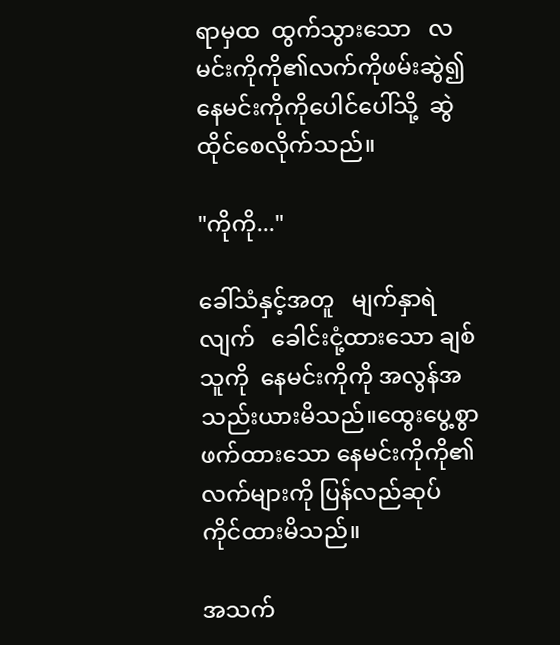ရာမှထ  ထွက်သွားသော   လမင်းကိုကို၏လက်ကိုဖမ်းဆွဲ၍    နေမင်းကိုကိုပေါင်ပေါ်သို့  ဆွဲထိုင်စေလိုက်သည်။

"ကိုကို..."

ခေါ်သံနှင့်အတူ   မျက်နှာရဲလျက်   ခေါင်းငုံ့ထားသော ချစ်သူကို  နေမင်းကိုကို အလွန်အသည်းယားမိသည်။ထွေးပွေ့စွာ ဖက်ထားသော နေမင်းကိုကို၏လက်များကို ပြန်လည်ဆုပ်ကိုင်ထားမိသည်။

အသက်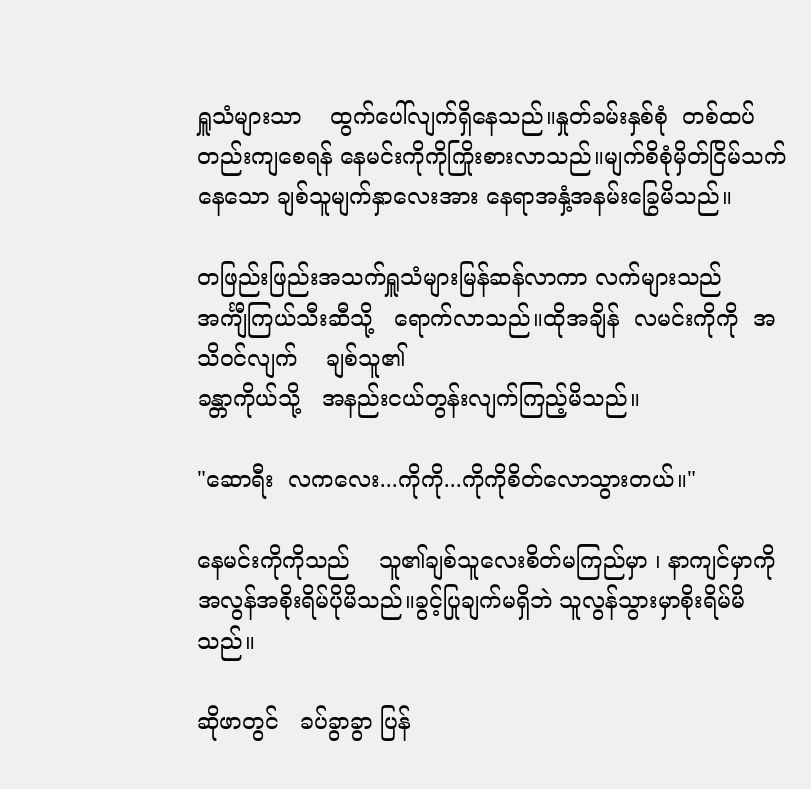ရှူသံများသာ    ထွက်ပေါ်လျက်ရှိနေသည်။နှုတ်ခမ်းနှစ်စုံ  တစ်ထပ်တည်းကျစေရန် နေမင်းကိုကိုကြိုးစားလာသည်။မျက်စိစုံမှိတ်ငြိမ်သက်နေသော ချစ်သူမျက်နှာလေးအား နေရာအနှံ့အနမ်းခြွေမိသည်။

တဖြည်းဖြည်းအသက်ရှူသံများမြန်ဆန်လာကာ လက်များသည်   အင်္ကျီကြယ်သီးဆီသို့   ရောက်လာသည်။ထိုအချိန်  လမင်းကိုကို  အသိဝင်လျက်    ချစ်သူ၏
ခန္တာကိုယ်သို့   အနည်းငယ်တွန်းလျက်ကြည့်မိသည်။

"ဆောရီး  လကလေး...ကိုကို...ကိုကိုစိတ်လောသွားတယ်။"

နေမင်းကိုကိုသည်    သူ၏ချစ်သူလေးစိတ်မကြည်မှာ ၊ နာကျင်မှာကိုအလွန်အစိုးရိမ်ပိုမိသည်။ခွင့်ပြုချက်မရှိဘဲ သူလွန်သွားမှာစိုးရိမ်မိသည်။

ဆိုဖာတွင်   ခပ်ခွာခွာ ပြန်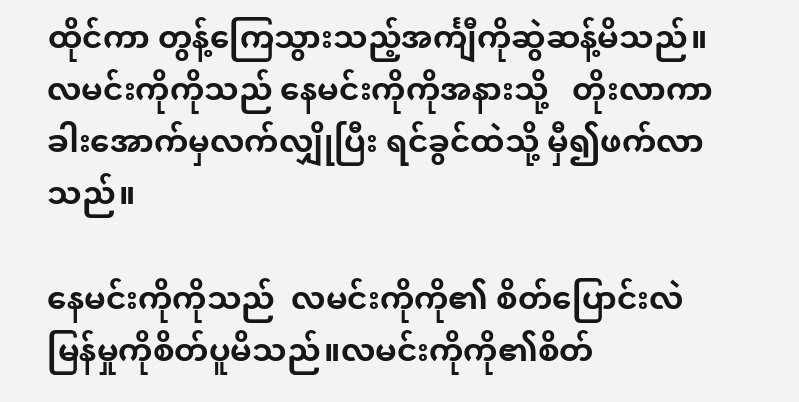ထိုင်ကာ တွန့်ကြေသွားသည့်အင်္ကျီကိုဆွဲဆန့်မိသည်။လမင်းကိုကိုသည် နေမင်းကိုကိုအနားသို့   တိုးလာကာ ခါးအောက်မှလက်လျှိုပြီး ရင်ခွင်ထဲသို့ မှီ၍ဖက်လာသည်။

နေမင်းကိုကိုသည်  လမင်းကိုကို၏ စိတ်ပြောင်းလဲမြန်မှုကိုစိတ်ပူမိသည်။လမင်းကိုကို၏စိတ်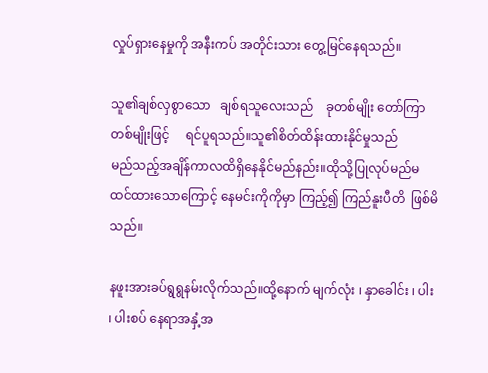လှုပ်ရှားနေမှုကို အနီးကပ် အတိုင်းသား တွေ့မြင်နေရသည်။

သူ၏ချစ်လှစွာသော   ချစ်ရသူလေးသည်    ခုတစ်မျိုး တော်ကြာတစ်မျိုးဖြင့်     ရင်ပူရသည်။သူ၏စိတ်ထိန်းထားနိုင်မှုသည်       မည်သည့်အချိန်ကာလထိရှိနေနိုင်မည်နည်း။ထိုသို့ပြုလုပ်မည်မထင်ထားသောကြောင့် နေမင်းကိုကိုမှာ ကြည့်၍ ကြည်နူးပီတိ  ဖြစ်မိသည်။

နဖူးအားခပ်ရွရွနမ်းလိုက်သည်။ထို့နောက် မျက်လုံး ၊ နှာခေါင်း ၊ ပါး ၊ ပါးစပ် နေရာအနှံ့အ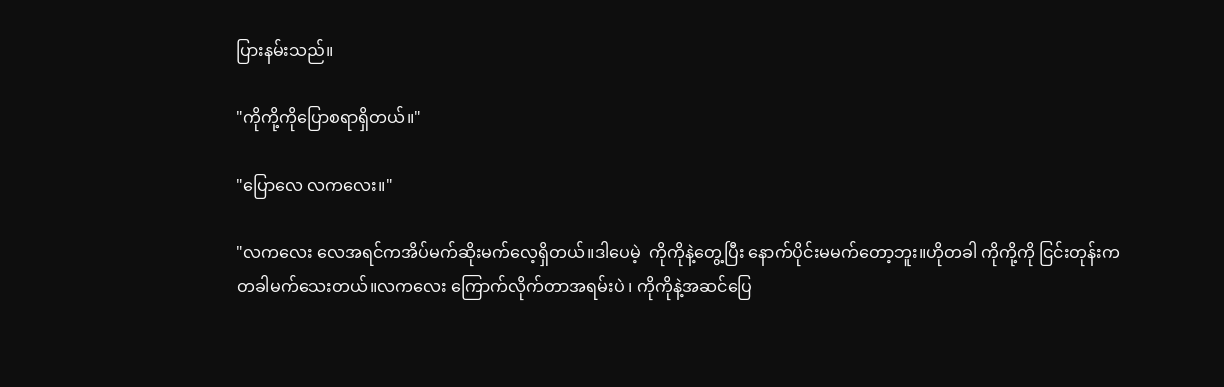ပြားနမ်းသည်။

"ကိုကို့ကိုပြောစရာရှိတယ်။"

"ပြောလေ လကလေး။"

"လကလေး လေအရင်ကအိပ်မက်ဆိုးမက်လေ့ရှိတယ်။ဒါပေမဲ့  ကိုကိုနဲ့တွေ့ပြီး နောက်ပိုင်းမမက်တော့ဘူး။ဟိုတခါ ကိုကို့ကို ငြင်းတုန်းက တခါမက်သေးတယ်။လကလေး ကြောက်လိုက်တာအရမ်းပဲ ၊ ကိုကိုနဲ့အဆင်ပြေ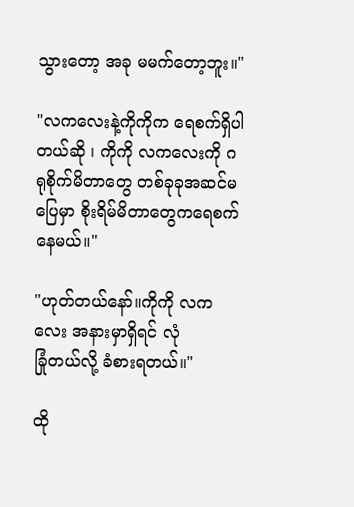သွားတော့ အခု မမက်တော့ဘူး။"

"လကလေးနဲ့ကိုကိုက ရေစက်ရှိပါတယ်ဆို ၊ ကိုကို လကလေးကို ဂရုစိုက်မိတာတွေ တစ်ခုခုအဆင်မပြေမှာ စိုးရိမ်မိတာတွေကရေစက်နေမယ်။"

"ဟုတ်တယ်နော်။ကိုကို လကလေး အနားမှာရှိရင် လုံ
ခြုံတယ်လို့ ခံစားရတယ်။"

ထို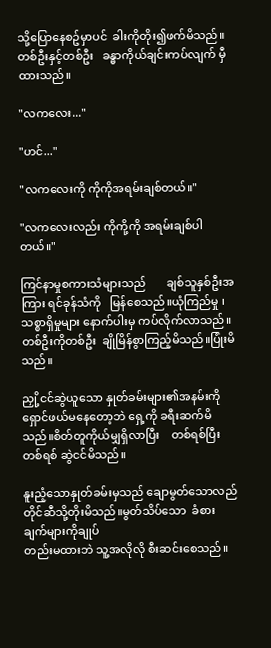သို့ပြောနေစဥ်မှာပင်  ခါးကိုတိုး၍ဖက်မိသည်။တစ်ဦးနှင့်တစ်ဦး   ခန္ဓာကိုယ်ချင်းကပ်လျက် မှီထားသည်။

"လကလေး..."

"ဟင်..."

"လကလေးကို ကိုကိုအရမ်းချစ်တယ်။"

"လကလေးလည်း ကိုကို့ကို အရမ်းချစ်ပါတယ်။"

ကြင်နာမှုစကားသံများသည်       ချစ်သူနှစ်ဦးအကြား ရင်ခုန်သံကို   မြန်စေသည်။ယုံကြည်မှု ၊ သစ္စာရှိမှုများ နောက်ပါးမှ ကပ်လိုက်လာသည်။တစ်ဦးကိုတစ်ဦး  ချိုမြိန်စွာကြည့်မိသည်။ပြုံးမိသည်။

ညှို့ငင်ဆွဲယူသော နှုတ်ခမ်းများ၏အနမ်းကို ရှောင်ဖယ်မနေတော့ဘဲ ရှေ့ကို ခရီးဆက်မိသည်။စိတ်တူကိုယ်မျှရှိလာပြီး    တစ်ရစ်ပြီးတစ်ရစ် ဆွဲငင်မိသည်။

နူးညံ့သောနှုတ်ခမ်းမှသည် ချောမွတ်သောလည်တိုင်ဆီသို့တိုးမိသည်။မွတ်သိပ်သော  ခံစားချက်များကိုချုပ်
တည်းမထားဘဲ သူ့အလိုလို စီးဆင်းစေသည်။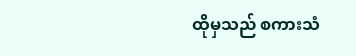ထိုမှသည် စကားသံ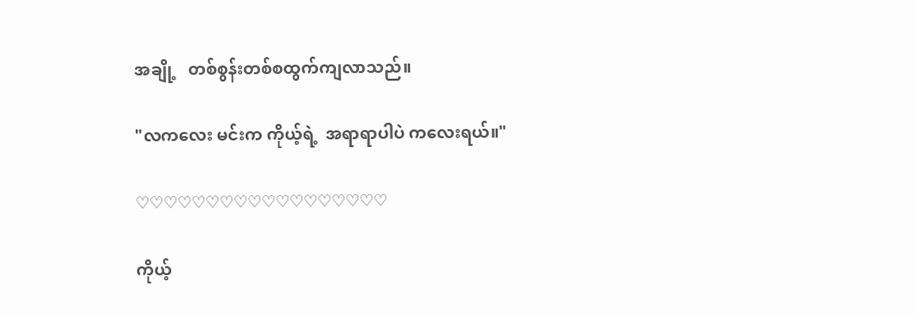အချို့   တစ်စွန်းတစ်စထွက်ကျလာသည်။

"လကလေး မင်းက ကိုယ့်ရဲ့  အရာရာပါပဲ ကလေးရယ်။"

♡♡♡♡♡♡♡♡♡♡♡♡♡♡♡♡♡♡

ကိုယ့်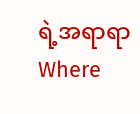ရဲ့အရာရာWhere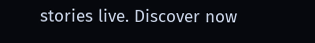stories live. Discover now